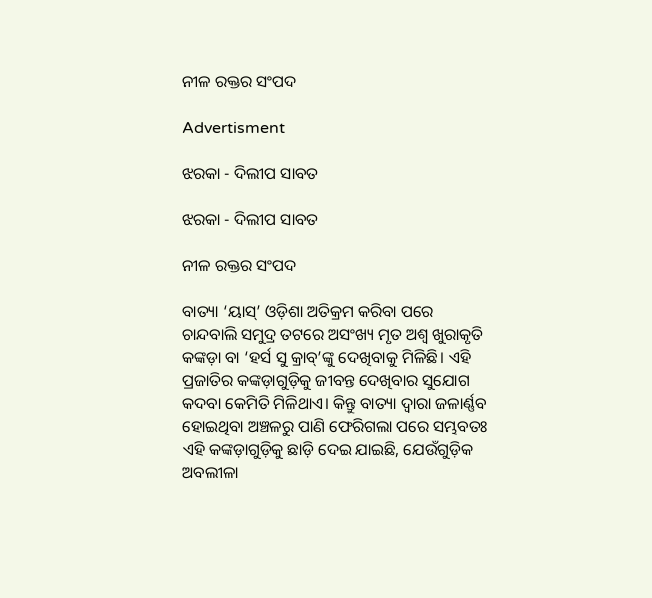ନୀଳ ରକ୍ତର ସଂପଦ

Advertisment

ଝରକା - ଦିଲୀପ ସାବତ

ଝରକା - ଦିଲୀପ ସାବତ

ନୀଳ ରକ୍ତର ସଂପଦ

ବାତ୍ୟା ‘ୟାସ୍‌’ ଓଡ଼ିଶା ଅତିକ୍ରମ କରିବା ପରେ ଚାନ୍ଦବାଲି ସମୁଦ୍ର ତଟରେ ଅସଂଖ୍ୟ ମୃତ ଅଶ୍ବ ଖୁରାକୃତି କଙ୍କଡ଼ା ବା ‘ହର୍ସ ସୁ କ୍ରାବ୍‌’ଙ୍କୁ ଦେଖିବାକୁ ମିଳିଛି। ଏହି ପ୍ରଜାତିର କଙ୍କଡ଼ାଗୁଡ଼ିକୁ ଜୀବନ୍ତ ଦେଖିବାର ସୁଯୋଗ କଦବା କେମିତି ମିଳିଥାଏ। କିନ୍ତୁ ବାତ୍ୟା ଦ୍ବାରା ଜଳାର୍ଣ୍ଣବ ହୋଇଥିବା ଅଞ୍ଚଳରୁ ପାଣି ଫେରିଗଲା ପରେ ସମ୍ଭବତଃ ଏହି କଙ୍କଡ଼ାଗୁଡ଼ିକୁ ଛାଡ଼ି ଦେଇ ଯାଇଛି, ଯେଉଁଗୁଡ଼ିକ ଅବଲୀଳା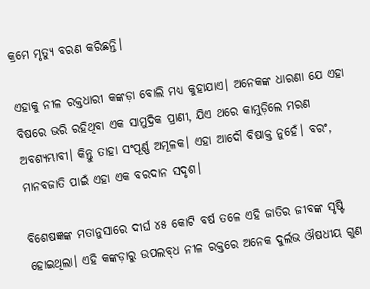କ୍ରମେ ମୃତ୍ୟୁ ବରଣ କରିଛନ୍ତି।

ଏହାକୁ ନୀଳ ରକ୍ତଧାରୀ କଙ୍କଡ଼ା ବୋଲି ମଧ୍ୟ କୁହାଯାଏ। ଅନେକଙ୍କ ଧାରଣା ଯେ ଏହା ବିଷରେ ଭରି ରହିଥିବା ଏକ ସାମୁଦ୍ରିକ ପ୍ରାଣୀ, ଯିଏ ଥରେ କାମୁଡ଼ିଲେ ମରଣ ଅବଶ୍ୟମ୍ଭାବୀ। କିନ୍ତୁ ତାହା ସଂପୂର୍ଣ୍ଣ ଅମୂଳକ। ଏହା ଆଦୌ ବିଷାକ୍ତ ନୁହେଁ। ବରଂ, ମାନବଜାତି ପାଇଁ ଏହା ଏକ ବରଦାନ ସଦୃଶ।

ବିଶେଷଜ୍ଞଙ୍କ ମତାନୁସାରେ ଦୀର୍ଘ ୪୫ କୋଟି ବର୍ଷ ତଳେ ଏହି ଜାତିର ଜୀବଙ୍କ ସୃଷ୍ଟି ହୋଇଥିଲା। ଏହି କଙ୍କଡ଼ାରୁ ଉପଲବ୍‌ଧ ନୀଳ ରକ୍ତରେ ଅନେକ ଦୁର୍ଲଭ ଔଷଧୀୟ ଗୁଣ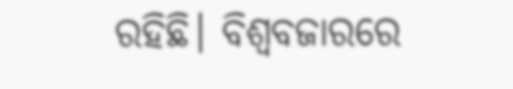ରହିଛି। ବିଶ୍ବବଜାରରେ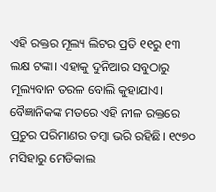ଏହି ରକ୍ତର ମୂଲ୍ୟ ଲିଟର ପ୍ରତି ୧୧ରୁ ୧୩ ଲକ୍ଷ ଟଙ୍କା। ଏହାକୁ ଦୁନିଆର ସବୁଠାରୁ ମୂଲ୍ୟବାନ ତରଳ ବୋଲି କୁହାଯାଏ। ବୈଜ୍ଞାନିକଙ୍କ ମତରେ ଏହି ନୀଳ ରକ୍ତରେ ପ୍ରଚୁର ପରିମାଣର ତମ୍ବା ଭରି ରହିଛି। ୧୯୭୦ ମସିହାରୁ ମେଡିକାଲ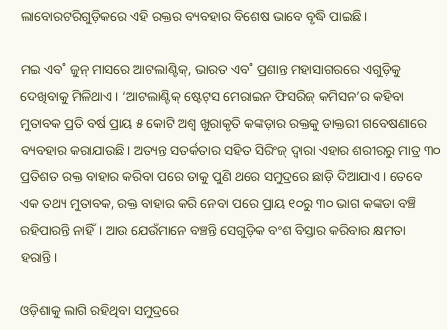ଲାବୋରଟରିଗୁଡ଼ିକରେ ଏହି ରକ୍ତର ବ୍ୟବହାର ବିଶେଷ ଭାବେ ବୃଦ୍ଧି ପାଇଛି।

ମଇ ଏବ˚ ଜୁନ୍‌ ମାସରେ ଆଟଲାଣ୍ଟିକ୍‌, ଭାରତ ଏବ˚ ପ୍ରଶାନ୍ତ ମହାସାଗରରେ ଏଗୁଡ଼ିକୁ ଦେଖିବାକୁ ମିଳିଥାଏ। ‘ଆଟଲାଣ୍ଟିକ୍‌ ଷ୍ଟେଟ୍‌ସ ମେରାଇନ ଫିସରିଜ୍‌ କମିସନ’ର କହିବା ମୁତାବକ ପ୍ରତି ବର୍ଷ ପ୍ରାୟ ୫ କୋଟି ଅଶ୍ବ ଖୁରାକୃତି କଙ୍କଡ଼ାର ରକ୍ତକୁ ଡାକ୍ତରୀ ଗବେଷଣାରେ ବ୍ୟବହାର କରାଯାଉଛି। ଅତ୍ୟନ୍ତ ସତର୍କତାର ସହିତ ସିରିଂଜ୍‌ ଦ୍ବାରା ଏହାର ଶରୀରରୁ ମାତ୍ର ୩୦ ପ୍ରତିଶତ ରକ୍ତ ବାହାର କରିବା ପରେ ତାକୁ ପୁଣି ଥରେ ସମୁଦ୍ରରେ ଛାଡ଼ି ଦିଆଯାଏ। ତେବେ ଏକ ତଥ୍ୟ ମୁତାବକ, ରକ୍ତ ବାହାର କରି ନେବା ପରେ ପ୍ରାୟ ୧୦ରୁ ୩୦ ଭାଗ କଙ୍କଡା ବଞ୍ଚି ରହିପାରନ୍ତି ନାହିଁ। ଆଉ ଯେଉଁମାନେ ବଞ୍ଚନ୍ତି ସେଗୁଡ଼ିକ ବଂଶ ବିସ୍ତାର କରିବାର କ୍ଷମତା ହରାନ୍ତି।

ଓଡ଼ିଶାକୁ ଲାଗି ରହିଥିବା ସମୁଦ୍ରରେ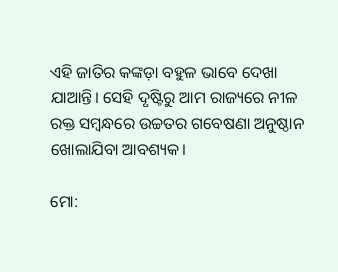ଏହି ଜାତିର କଙ୍କଡ଼ା ବହୁଳ ଭାବେ ଦେଖା ଯାଆନ୍ତି। ସେହି ଦୃଷ୍ଟିରୁ ଆମ ରାଜ୍ୟରେ ନୀଳ ରକ୍ତ ସମ୍ବନ୍ଧରେ ଉଚ୍ଚତର ଗବେଷଣା ଅନୁଷ୍ଠାନ ଖୋଲାଯିବା ଆବଶ୍ୟକ।

ମୋ: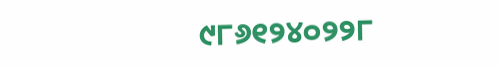୯୮୬୧୨୪୦୨୨୮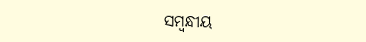ସମ୍ବନ୍ଧୀୟ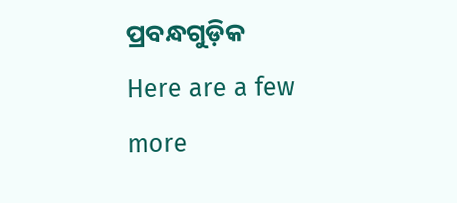ପ୍ରବନ୍ଧଗୁଡ଼ିକ
Here are a few more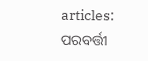articles:
ପରବର୍ତ୍ତୀ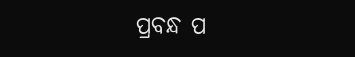ପ୍ରବନ୍ଧ ପ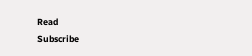Read
Subscribe